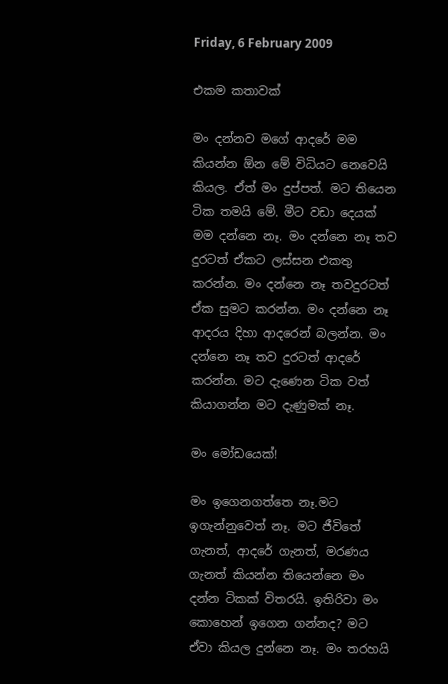Friday, 6 February 2009

එකම කතාවක්

මං දන්නව මගේ ආදරේ මම කියන්න ඕන මේ විධියට නෙවෙයි කියල. ඒත් මං දුප්පත්. මට තියෙන ටික තමයි මේ. මීට වඩා දෙයක් මම දන්නෙ නෑ. මං දන්නෙ නෑ තව දුරටත් ඒකට ලස්සන එකතු කරන්න. මං දන්නෙ නෑ තවදුරටත් ඒක සුමට කරන්න. මං දන්නෙ නෑ ආදරය දිහා ආදරෙන් බලන්න. මං දන්නෙ නෑ තව දුරටත් ආදරේ කරන්න. මට දැණෙන ටික වත් කියාගන්න මට දැණුමක් නෑ.

මං මෝඩයෙක්!

මං ඉගෙනගත්තෙ නෑ.මට ඉගැන්නුවෙත් නෑ. මට ජීවිතේ ගැනත්, ආදරේ ගැනත්, මරණය ගැනත් කියන්න තියෙන්නෙ මං දන්න ටිකක් විතරයි. ඉතිරිවා මං කොහෙන් ඉගෙන ගන්නද? මට ඒවා කියල දුන්නෙ නෑ. මං තරහයි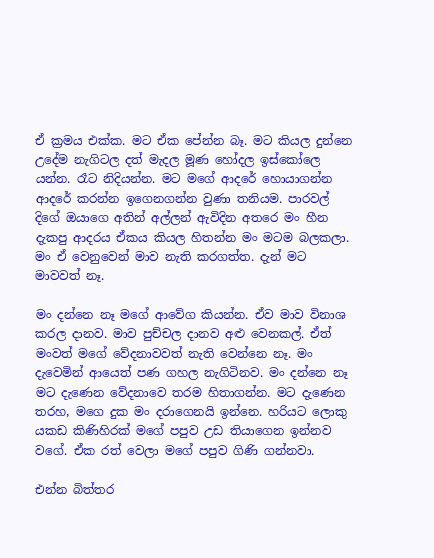ඒ ක්‍රමය එක්ක. මට ඒක පේන්න බෑ. මට කියල දුන්නෙ උදේම නැගිටල දත් මැදල මූණ හෝදල ඉස්කෝලෙ යන්න. රෑට නිදියන්න. මට මගේ ආදරේ හොයාගන්න ආදරේ කරන්න ඉගෙනගන්න වුණා තනියම. පාරවල් දිගේ ඔයාගෙ අතින් අල්ලන් ඇවිදින අතරෙ මං හීන දැකපු ආදරය ඒකය කියල හිතන්න මං මටම බලකලා. මං ඒ වෙනුවෙන් මාව නැති කරගත්ත. දැන් මට මාවවත් නෑ.

මං දන්නෙ නෑ මගේ ආවේග කියන්න. ඒව මාව විනාශ කරල දානව. මාව පුච්චල දානව අළු වෙනකල්. ඒත් මංවත් මගේ වේදනාවවත් නැති වෙන්නෙ නෑ. මං දැවෙමින් ආයෙත් පණ ගහල නැගිටිනව. මං දන්නෙ නෑ මට දැණෙන වේදනාවෙ තරම හිතාගන්න. මට දැණෙන තරහ, මගෙ දුක මං දරාගෙනයි ඉන්නෙ. හරියට ලොකු යකඩ කිණිහිරක් මගේ පපුව උඩ තියාගෙන ඉන්නව වගේ. ඒක රත් වෙලා මගේ පපුව ගිණි ගන්නවා.

එන්න බිත්තර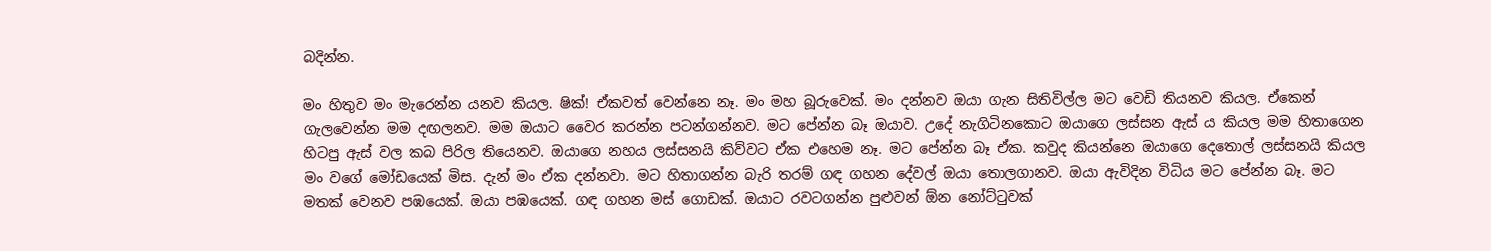බදින්න.

මං හිතුව මං මැරෙන්න යනව කියල. ෂික්! ඒකවත් වෙන්නෙ නෑ. මං මහ බූරුවෙක්. මං දන්නව ඔයා ගැන සිතිවිල්ල මට වෙඩි තියනව කියල. ඒකෙන් ගැලවෙන්න මම දඟලනව. මම ඔයාට වෛර කරන්න පටන්ගන්නව. මට පේන්න බෑ ඔයාව. උදේ නැගිටිනකොට ඔයාගෙ ලස්සන ඇස් ය කියල මම හිතාගෙන හිටපු ඇස් වල කබ පිරිල තියෙනව. ඔයාගෙ නහය ලස්සනයි කිව්වට ඒක එහෙම නෑ. මට පේන්න බෑ ඒක. කවුද කියන්නෙ ඔයාගෙ දෙතොල් ලස්සනයි කියල මං වගේ මෝඩයෙක් මිස. දැන් මං ඒක දන්නවා. මට හිතාගන්න බැරි තරම් ගඳ ගහන දේවල් ඔයා තොලගානව. ඔයා ඇවිදින විධිය මට පේන්න බෑ. මට මතක් වෙනව පඹයෙක්. ඔයා පඹයෙක්. ගඳ ගහන මස් ගොඩක්. ඔයාට රවටගන්න පුළුවන් ඕන නෝට්ටුවක්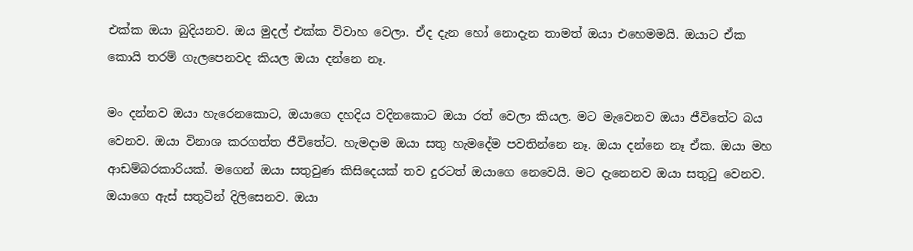එක්ක ඔයා බුදියනව. ඔය මුදල් එක්ක විවාහ වෙලා. ඒද දැන හෝ නොදැන තාමත් ඔයා එහෙමමයි. ඔයාට ඒක කොයි තරම් ගැලපෙනවද කියල ඔයා දන්නෙ නෑ.

මං දන්නව ඔයා හැරෙනකොට, ඔයාගෙ දහදිය වදිනකොට ඔයා රත් වෙලා කියල. මට මැවෙනව ඔයා ජීවිතේට බය වෙනව. ඔයා විනාශ කරගත්ත ජීවිතේට. හැමදාම ඔයා සතු හැමදේම පවතින්නෙ නෑ. ඔයා දන්නෙ නෑ ඒක. ඔයා මහ ආඩම්බරකාරියක්. මගෙන් ඔයා සතුවුණ කිසිදෙයක් තව දුරටත් ඔයාගෙ නෙවෙයි. මට දැනෙනව ඔයා සතුටු වෙනව. ඔයාගෙ ඇස් සතුටින් දිලිසෙනව. ඔයා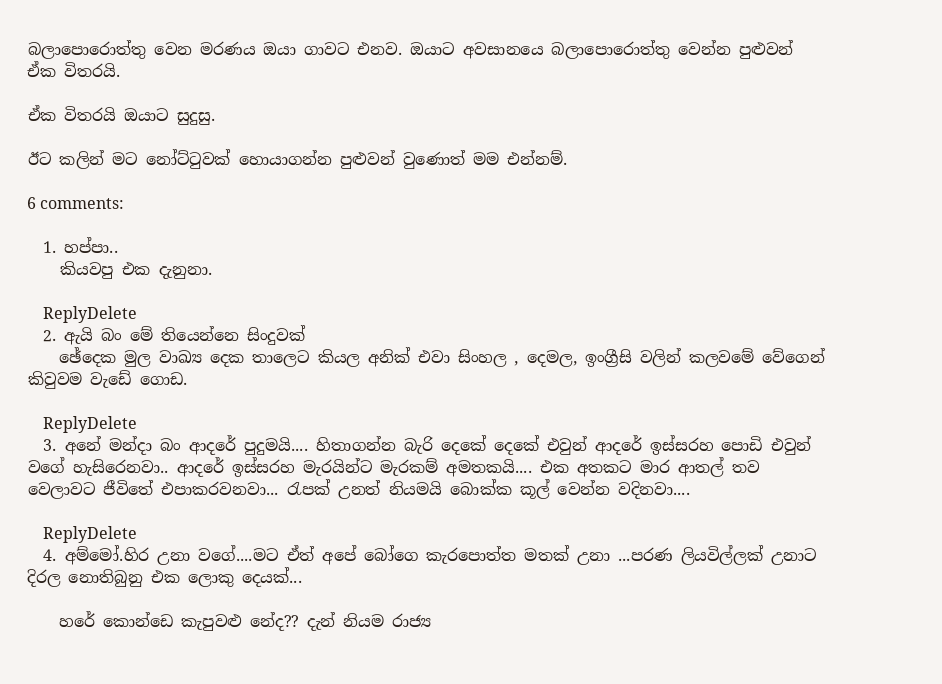බලාපොරොත්තු වෙන මරණය ඔයා ගාවට එනව. ඔයාට අවසානයෙ බලාපොරොත්තු වෙන්න පුළුවන් ඒක විතරයි.

ඒක විතරයි ඔයාට සුදුසු.

ඊට කලින් මට නෝට්ටුවක් හොයාගන්න පුළුවන් වුණොත් මම එන්නම්.

6 comments:

  1. හප්පා..
    කියවපු එක දැනුනා.

    ReplyDelete
  2. ඇයි බං මේ තියෙන්නෙ සිංදුවක්
    ඡේදෙක මුල වාඛ්‍ය දෙක තාලෙට කියල අනික් එවා සිංහල , දෙමල, ඉංග්‍රීසි වලින් කලවමේ වේගෙන් කිවුවම වැඩේ ගොඩ.

    ReplyDelete
  3. අනේ මන්දා බං ආදරේ පුදුමයි.... හිතාගන්න බැරි දෙකේ දෙකේ එවුන් ආදරේ ඉස්සරහ පොඩි එවුන් වගේ හැසිරෙනවා.. ආදරේ ඉස්සරහ මැරයින්ට මැරකම් අමතකයි.... එක අතකට මාර ආතල් තව වෙලාවට ජීවිතේ එපාකරවනවා... රැපක් උනත් නියමයි බොක්ක කූල් වෙන්න වදිනවා....

    ReplyDelete
  4. අම්මෝ.හිර උනා වගේ....මට ඒත් අපේ බෝගෙ කැරපොත්ත මතක් උනා ...පරණ ලියවිල්ලක් උනාට දිරල නොතිබුනු එක ලොකු දෙයක්...

    හරේ කොන්ඩෙ කැපුවළු නේද?? දැන් නියම රාජ්‍ය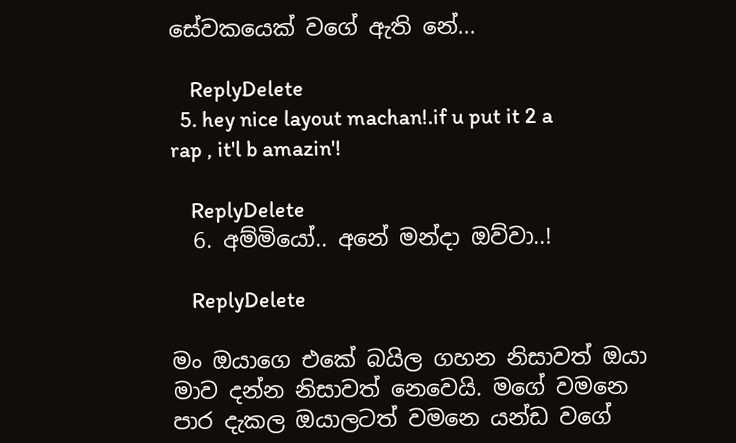සේවකයෙක් වගේ ඇති නේ...

    ReplyDelete
  5. hey nice layout machan!.if u put it 2 a rap , it'l b amazin'!

    ReplyDelete
  6. අම්මියෝ.. අනේ මන්දා ඔව්වා..!

    ReplyDelete

මං ඔයාගෙ එකේ බයිල ගහන නිසාවත් ඔයා මාව දන්න නිසාවත් නෙවෙයි. මගේ වමනෙ පාර දැකල ඔයාලටත් වමනෙ යන්ඩ වගේ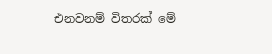එනවනම් විතරක් මේ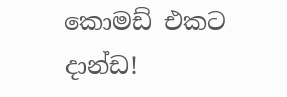කොමඩ් එකට දාන්ඩ!